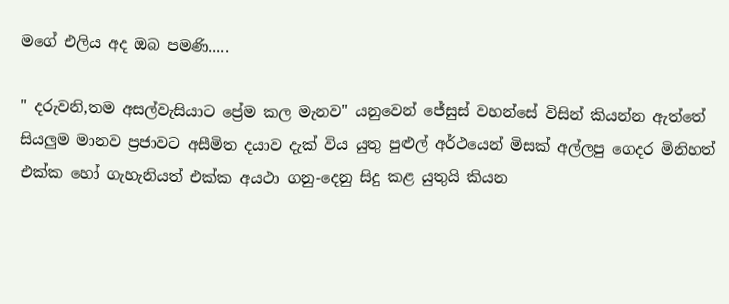මගේ එලිය අද ඔබ පමණි.....

" දරුවනි,තම අසල්වැසියාට ප්‍රේම කල මැනව" යනුවෙන් ජේසුස් වහන්සේ විසින් කියන්න ඇත්තේ සියලුම මානව ප්‍රජාවට අසීමිත දයාව දැක් විය යුතු පුළුල් අර්ථයෙන් මිසක් අල්ලපු ගෙදර මිනිහත් එක්ක හෝ ගැහැනියත් එක්ක අයථා ගනු-දෙනු සිදු කළ යුතුයි කියන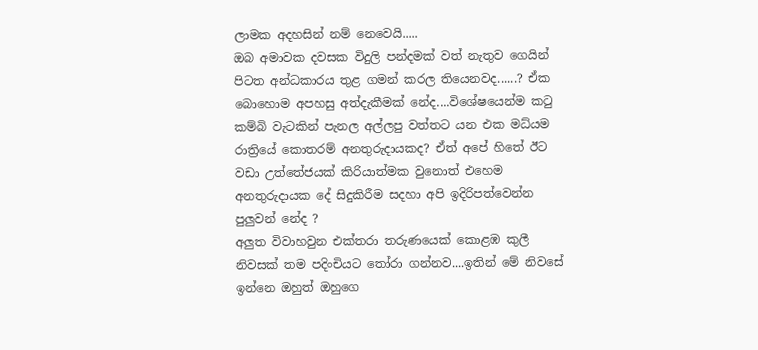ලාමක අදහසින් නම් නෙවෙයි.....
ඔබ අමාවක දවසක විදුලි පන්දමක් වත් නැතුව ගෙයින් පිටත අන්ධකාරය තුළ ගමන් කරල තියෙනවද......? ඒක බොහොම අපහසු අත්දැකීමක් නේද....විශේෂයෙන්ම කටු කම්බි වැටකින් පැනල අල්ලපු වත්තට යන එක මධ්යම රාත්‍රියේ කොතරම් අනතුරුදායකද? ඒත් අපේ හිතේ ඊට වඩා උත්තේජයක් කිරියාත්මක වුනොත් එහෙම අනතුරුදායක දේ සිදුකිරීම සදහා අපි ඉදිරිපත්වෙන්න පුලුවන් නේද ?
අලුත විවාහවුන එක්තරා තරුණයෙක් කොළඹ කුලී නිවසක් තම පදිංචියට තෝරා ගන්නව....ඉතින් මේ නිවසේ ඉන්නෙ ඔහුත් ඔහුගෙ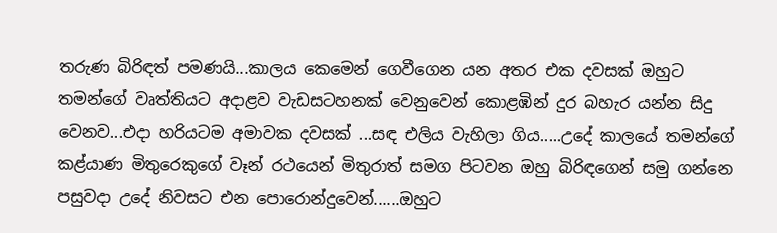තරුණ බිරිඳත් පමණයි...කාලය කෙමෙන් ගෙවීගෙන යන අතර එක දවසක් ඔහුට තමන්ගේ වෘත්තියට අදාළව වැඩසටහනක් වෙනුවෙන් කොළඹින් දුර බහැර යන්න සිදු වෙනව...එදා හරියටම අමාවක දවසක් ...සඳ එලිය වැහිලා ගිය.....උදේ කාලයේ තමන්ගේ කළ්යාණ මිතුරෙකුගේ වෑන් රථයෙන් මිතුරාත් සමග පිටවන ඔහු බිරිඳගෙන් සමු ගන්නෙ පසුවදා උදේ නිවසට එන පොරොන්දුවෙන්......ඔහුට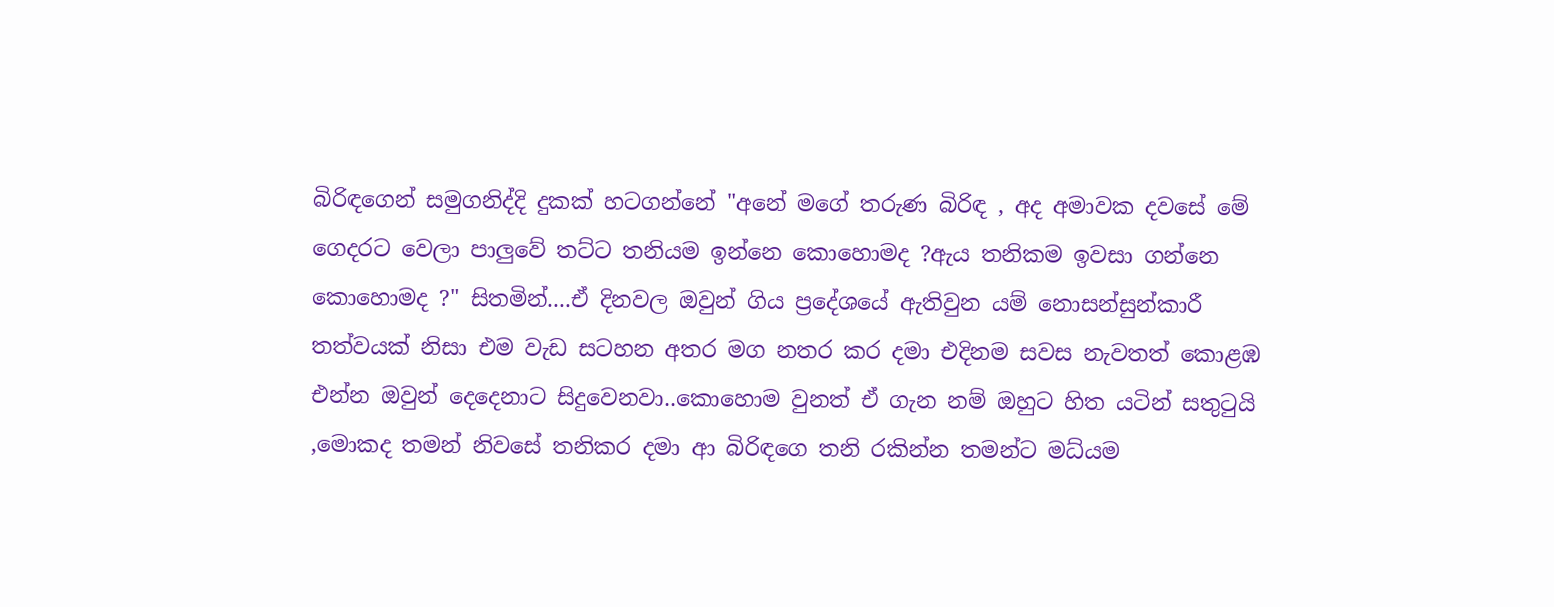බිරිඳගෙන් සමුගනිද්දි දුකක් හටගන්නේ "අනේ මගේ තරුණ බිරිඳ , අද අමාවක දවසේ මේ ගෙදරට වෙලා පාලුවේ තට්ට තනියම ඉන්නෙ කොහොමද ?ඇය තනිකම ඉවසා ගන්නෙ කොහොමද ?" සිතමින්....ඒ දිනවල ඔවුන් ගිය ප්‍රදේශයේ ඇතිවුන යම් නොසන්සුන්කාරී තත්වයක් නිසා එම වැඩ සටහන අතර මග නතර කර දමා එදිනම සවස නැවතත් කොළඹ එන්න ඔවුන් දෙදෙනාට සිදුවෙනවා..කොහොම වුනත් ඒ ගැන නම් ඔහුට හිත යටින් සතුටුයි ,මොකද තමන් නිවසේ තනිකර දමා ආ බිරිඳගෙ තනි රකින්න තමන්ට මධ්යම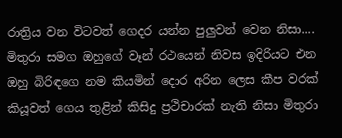රාත්‍රිය වන විටවත් ගෙදර යන්න පුලුවන් වෙන නිසා....
මිතුරා සමග ඔහුගේ වෑන් රථයෙන් නිවස ඉදිරියට එන ඔහු බිරිඳගෙ නම කියමින් දොර අරින ලෙස කීප වරක් කියූවත් ගෙය තුළින් කිසිදු ප්‍රථිචාරක් නැති නිසා මිතුරා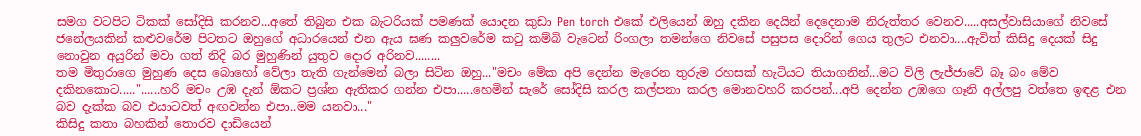සමග වටපිට ටිකක් සෝදිසි කරනව...අතේ තිබුන එක බැටරියක් පමණක් යොදන කුඩා Pen torch එකේ එලියෙන් ඔහු දකින දෙයින් දෙදෙනාම නිරුත්තර වෙනව.....අසල්වාසියාගේ නිවසේ ජනේලයකින් කළුවරේම පිටතට ඔහුගේ අධාරයෙන් එන ඇය ඝණ කලුවරේම කටු කම්බි වැටෙන් රිංගලා තමන්ගෙ නිවසේ පසුපස දොරින් ගෙය තුලට එනවා....ඇවිත් කිසිදු දෙයක් සිදු නොවුන අයුරින් මවා ගත් නිදි බර මුහුණින් යුතුව දොර අරිනව........
තම මිතුරාගෙ මුහුණ දෙස බොහෝ වේලා තැති ගැන්මෙන් බලා සිටින ඔහු..."මචං මේක අපි දෙන්න මැරෙන තුරුම රහසක් හැටියට තියාගනින්...මට විලි ලැජ්ජාවේ බෑ බං මේව දකිනකොට....."......හරි මචං උඹ දැන් ඕකට ප්‍රශ්න ඇතිකර ගන්න එපා.....හෙමින් සැරේ සෝදිසි කරල කල්පනා කරල මොනවහරි කරපන්...අපි දෙන්න උඹගෙ ගෑනි අල්ලපු වත්තෙ ඉඳළ එන බව දැක්ක බව එයාටවත් අඟවන්න එපා..මම යනවා..."
කිසිදු කතා බහකින් තොරව දාඩියෙන්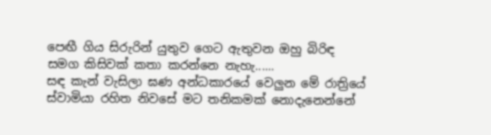පෙඟී ගිය සිරුරින් යුතුව ගෙට ඇතුවන ඔහු බිරිඳ සමග කිසිවක් කතා කරන්නෙ නැහැ......
සඳ කැන් වැසිලා ඝණ අන්ධකාරයේ වෙලුන මේ රාත්‍රියේ ස්වාමියා රහිත නිවසේ මට තනිකමක් නොදැනෙන්නේ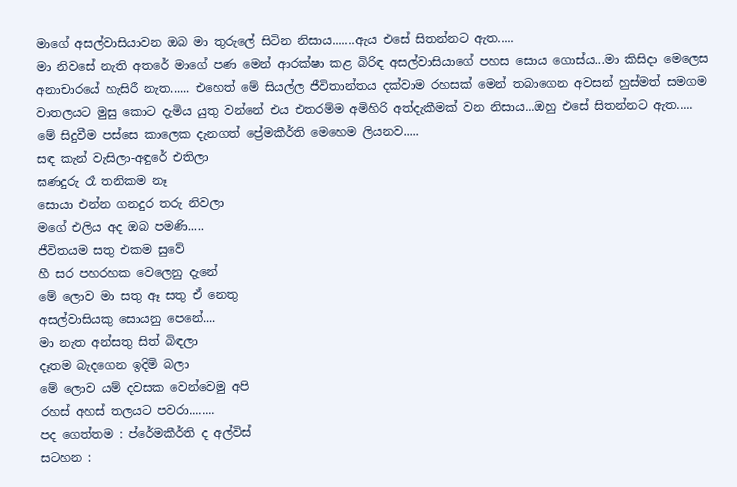මාගේ අසල්වාසියාවන ඔබ මා තුරුලේ සිටින නිසාය.......ඇය එසේ සිතන්නට ඇත.....
මා නිවසේ නැති අතරේ මාගේ පණ මෙන් ආරක්ෂා කළ බිරිඳ අසල්වාසියාගේ පහස සොය ගොස්ය...මා කිසිදා මෙලෙස අනාචාරයේ හැසිරී නැත...... එහෙත් මේ සියල්ල ජීවිතාන්තය දක්වාම රහසක් මෙන් තබාගෙන අවසන් හුස්මත් සමගම වාතලයට මුසු කොට දැමිය යුතු වන්නේ එය එතරම්ම අමිහිරි අත්දැකීමක් වන නිසාය...ඔහු එසේ සිතන්නට ඇත.....
මේ සිදුවීම පස්සෙ කාලෙක දැනගත් ප්‍රේමකීර්ති මෙහෙම ලියනව.....
සඳ කැන් වැසිලා-අඳුරේ එතිලා
ඝණදුරු රෑ තනිකම නෑ
සොයා එන්න ගනදුර තරු නිවලා
මගේ එලිය අද ඔබ පමණි.....
ජීවිතයම සතු එකම සුවේ
හී සර පහරහක වෙලෙනු දැනේ
මේ ලොව මා සතු ඈ සතු ඒ නෙතු
අසල්වාසියකු සොයනු පෙනේ....
මා නැත අන්සතු සිත් බිඳලා
දෑතම බැදගෙන ඉදිමි බලා
මේ ලොව යම් දවසක වෙන්වෙමු අපි
රහස් අහස් තලයට පවරා........
පද ගෙත්තම : ප්රේමකීර්ති ද අල්විස්
සටහන :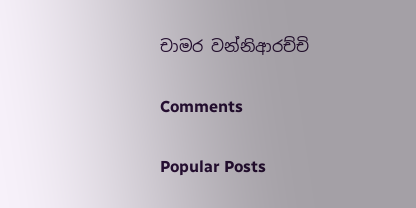චාමර වන්නිආරච්චි

Comments

Popular Posts